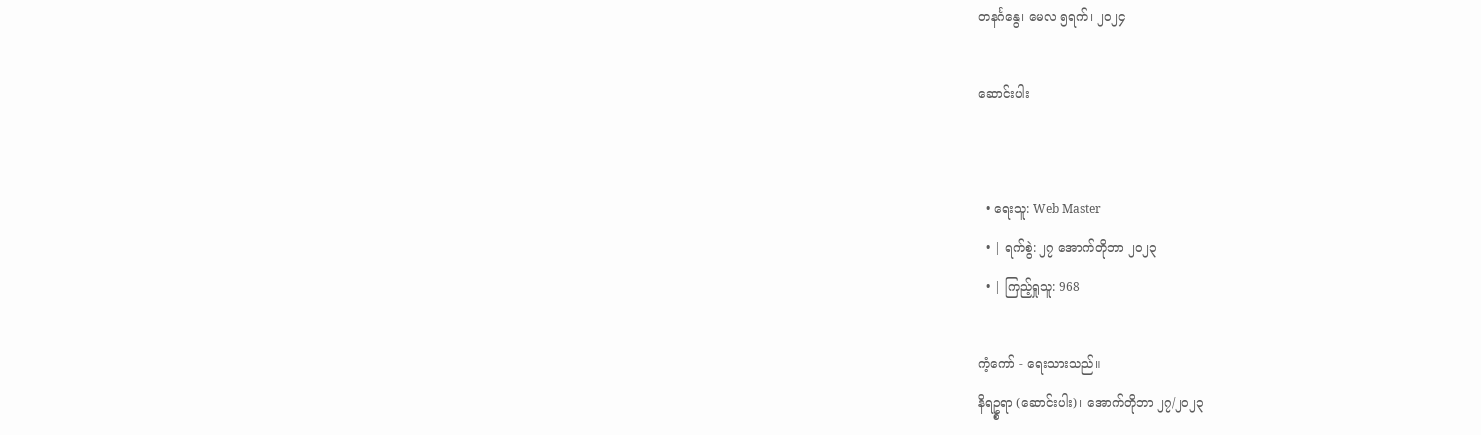တနင်္ဂနွေ၊ မေလ ၅ရက်၊ ၂၀၂၄

ဆောင်းပါး


  • ရေးသူ: Web Master
  • | ရက်စွဲ: ၂၇ အောက်တိုဘာ ၂၀၂၃
  • | ကြည့်ရှုသူ: 968

ကံ့ကော် - ရေးသားသည်။
နိရဥ္စရာ (ဆောင်းပါး)၊ အောက်တိုဘာ ၂၇/၂၀၂၃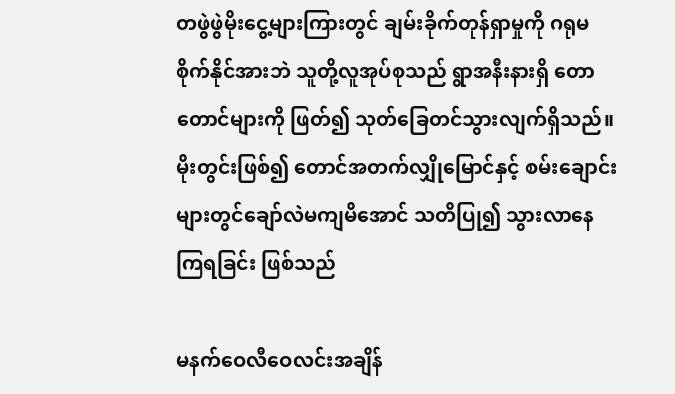တဖွဲဖွဲမိုးငွေ့များကြားတွင် ချမ်းခိုက်တုန်ရှာမှုကို ဂရုမစိုက်နိုင်အားဘဲ သူတို့လူအုပ်စုသည် ရွာအနီးနားရှိ တောတောင်များကို ဖြတ်၍ သုတ်ခြေတင်သွားလျက်ရှိသည်။ မိုးတွင်းဖြစ်၍ တောင်အတက်လျှိုမြောင်နှင့် စမ်းချောင်းများတွင်ချော်လဲမကျမိအောင် သတိပြု၍ သွားလာနေကြရခြင်း ဖြစ်သည်

မနက်ဝေလီဝေလင်းအချိန်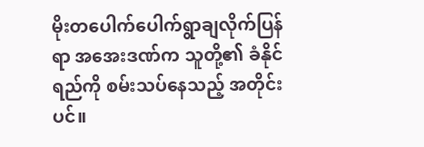မိုးတပေါက်ပေါက်ရွာချလိုက်ပြန်ရာ အအေးဒဏ်က သူတို့၏ ခံနိုင်ရည်ကို စမ်းသပ်နေသည့် အတိုင်းပင်။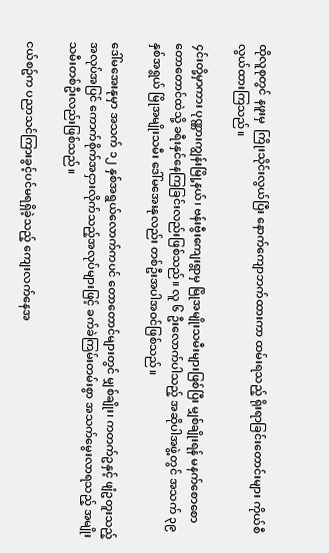ထိုလူစုတွင် နဖူးမှ  ကြိုးသိုင်းလွယ်ပြီး နောက်ကျောဘက်ထားကာ ထမ်းရသည့် ရိုးရာခြင်းတောင်းများ ကိုယ်စီလွယ်ထားကြသည်။

၄င်းတို့မှာကား ပုဏ္ဏားကျွန်းမြို့နယ်၊ ဗန်းဗွီးကျေးရွာမှ မြိုအမျိုးသမီးများဖြစ်ပြီး မျှစ်ချိုးရန် မနက်စောစော တောတောင်ထဲသို့ ခရီးနှင်နေကြခြင်းလည်းဖြစ်သည်။ လူ ၆ ဦးလောက်ပါသည့် အဆိုပါအဖွဲ့တွင် အသက် ၃၉ နှစ်အရွယ် မြိုအမျိုးသမီး ဒေါ်မအေးနုလည်း တစ်ဦးအပါအဝင်ဖြစ်သည်။

ဒေါ်မအေးနုမှာ အသက် ၁၂ နှစ်အရွယ်လောက်ကပင် တောတောင်များတွင် မျှစ်ချိုး၊ ကတက်ဥနှင့် ဖျံဥတူးသည့် အလုပ်အပြင် ကောက်စိုက်အငှားလိုက်သည့်အလုပ်များဖြင့် ခက်ခဲကြမ်းတမ်းစွာ အသက်မွေးလာရသည့် အမျိုးသမီးတစ်ဦးလည်းဖြစ်သည်။

ငယ်စဥ်က ပညာသင်ကြားခွင့်ပင်မရရှိခဲ့သည့် ကျေးလက်နေအ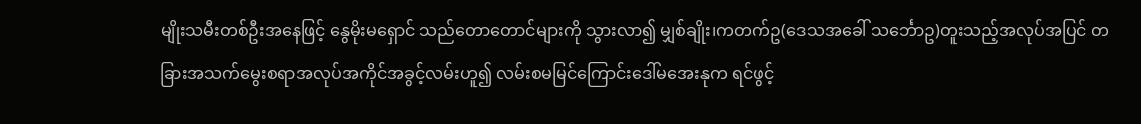မျိုးသမီးတစ်ဦးအနေဖြင့် နွေမိုးမရှောင် သည်တောတောင်များကို သွားလာ၍ မျှစ်ချိုး၊ကတက်ဥ(ဒေသအခေါ် သင်္ဘောဥ)တူးသည့်အလုပ်အပြင် တခြားအသက်မွေးစရာအလုပ်အကိုင်အခွင့်လမ်းဟူ၍ လမ်းစမမြင်ကြောင်းဒေါ်မအေးနုက ရင်ဖွင့်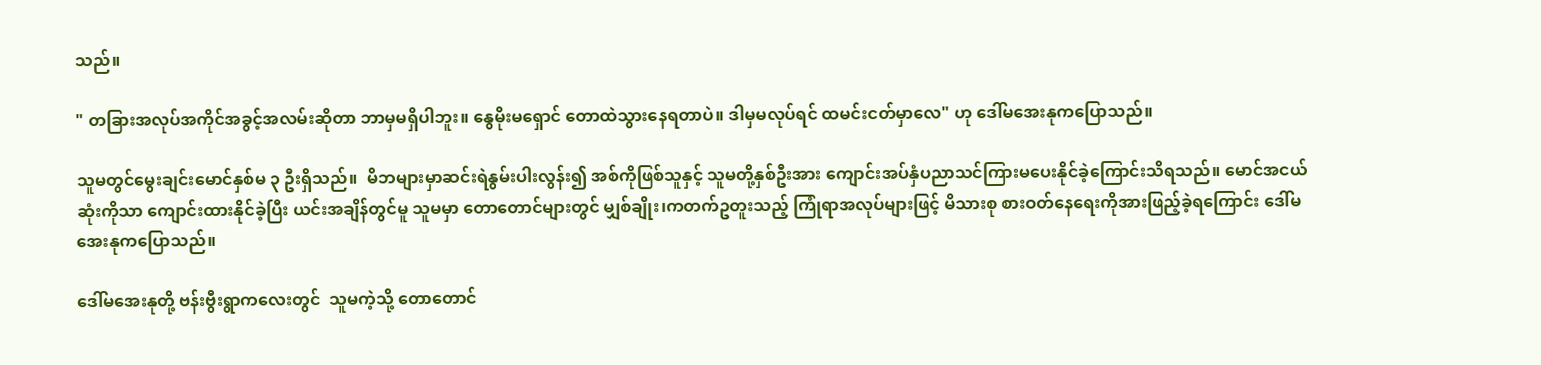သည်။

" တခြားအလုပ်အကိုင်အခွင့်အလမ်းဆိုတာ ဘာမှမရှိပါဘူး။ နွေမိုးမရှောင် တောထဲသွားနေရတာပဲ။ ဒါမှမလုပ်ရင် ထမင်းငတ်မှာလေ" ဟု ဒေါ်မအေးနုကပြောသည်။

သူမတွင်မွေးချင်းမောင်နှစ်မ ၃ ဦးရှိသည်။  မိဘများမှာဆင်းရဲနွမ်းပါးလွန်း၍ အစ်ကိုဖြစ်သူနှင့် သူမတို့နှစ်ဦးအား ကျောင်းအပ်နှံပညာသင်ကြားမပေးနိုင်ခဲ့ကြောင်းသိရသည်။ မောင်အငယ်ဆုံးကိုသာ ကျောင်းထားနိုင်ခဲ့ပြီး ယင်းအချိန်တွင်မူ သူမမှာ တောတောင်များတွင် မျှစ်ချိုး၊ကတက်ဥတူးသည့် ကြုံရာအလုပ်များဖြင့် မိသားစု စားဝတ်နေရေးကိုအားဖြည့်ခဲ့ရကြောင်း ဒေါ်မအေးနုကပြောသည်။

ဒေါ်မအေးနုတို့ ဗန်းဗွီးရွာကလေးတွင်  သူမကဲ့သို့ တောတောင်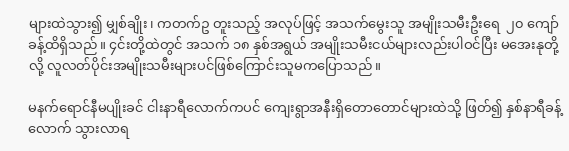များထဲသွား၍ မျှစ်ချိုး၊ ကတက်ဥ တူးသည့် အလုပ်ဖြင့် အသက်မွေးသူ အမျိုးသမီးဦးရေ  ၂၀ ကျော်ခန့်ထိရှိသည်။ ၄င်းတို့ထဲတွင် အသက် ၁၈ နှစ်အရွယ် အမျိုးသမီးငယ်များလည်းပါဝင်ပြီး မအေးနုတို့လို့ လူလတ်ပိုင်းအမျိုးသမီးများပင်ဖြစ်ကြောင်းသူမကပြောသည်။

မနက်ရောင်နီမပျိုးခင် ငါးနာရီလောက်ကပင် ကျေးရွာအနီးရှိတောတောင်များထဲသို့ ဖြတ်၍ နှစ်နာရီခန့်လောက် သွားလာရ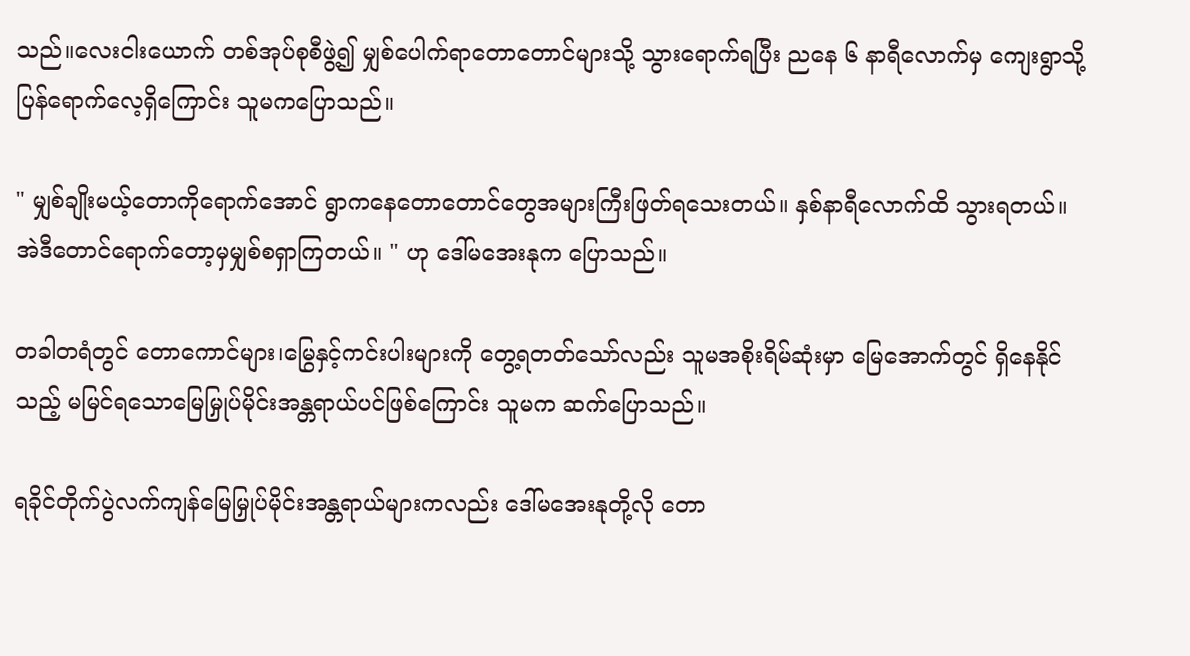သည်။လေးငါးယောက် တစ်အုပ်စုစီဖွဲ့၍ မျှစ်ပေါက်ရာတောတောင်များသို့ သွားရောက်ရပြီး ညနေ ၆ နာရီလောက်မှ ကျေးရွာသို့ပြန်ရောက်လေ့ရှိကြောင်း သူမကပြောသည်။

" မျှစ်ချိုးမယ့်တောကိုရောက်အောင် ရွာကနေတောတောင်တွေအများကြီးဖြတ်ရသေးတယ်။ နှစ်နာရီလောက်ထိ သွားရတယ်။အဲဒီတောင်ရောက်တော့မှမျှစ်စရှာကြတယ်။ " ဟု ဒေါ်မအေးနုက ပြောသည်။

တခါတရံတွင် တောကောင်များ၊မြွေနှင့်ကင်းပါးများကို တွေ့ရတတ်သော်လည်း သူမအစိုးရိမ်ဆုံးမှာ မြေအောက်တွင် ရှိနေနိုင်သည့် မမြင်ရသောမြေမြှုပ်မိုင်းအန္တရာယ်ပင်ဖြစ်ကြောင်း သူမက ဆက်ပြောသည်။

ရခိုင်တိုက်ပွဲလက်ကျန်မြေမြှုပ်မိုင်းအန္တရာယ်များကလည်း ဒေါ်မအေးနုတို့လို တော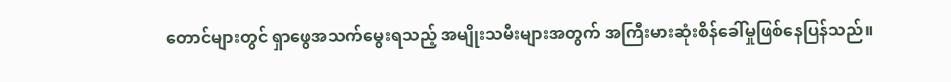တောင်များတွင် ရှာဖွေအသက်မွေးရသည့် အမျိုးသမီးများအတွက် အကြီးမားဆုံးစိန်ခေါ်မှုဖြစ်နေပြန်သည်။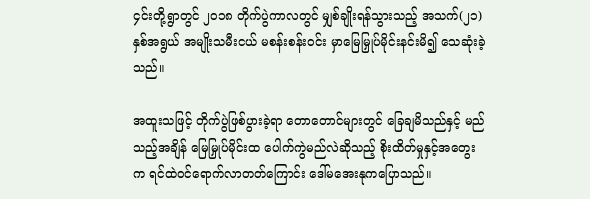၄င်းတို့ရွာတွင် ၂၀၁၈ တိုက်ပွဲကာလတွင် မျှစ်ချိုးရန်သွားသည့် အသက်(၂၁)နှစ်အရွယ် အမျိုးသမီးငယ် မစန်းစန်းဝင်း မှာမြေမြှုပ်မိုင်းနင်းမိ၍ သေဆုံးခဲ့သည်။

အထူးသဖြင့် တိုက်ပွဲဖြစ်ပွားခဲ့ရာ တောတောင်များတွင် ခြေချမိသည်နှင့် မည်သည့်အချိန် မြေမြှုပ်မိုင်းထ ပေါက်ကွဲမည်လဲဆိုသည့် စိုးထိတ်မှုနှင့်အတွေးက ရင်ထဲဝင်ရောက်လာတတ်ကြောင်း ဒေါ်မအေးနုကပြောသည်။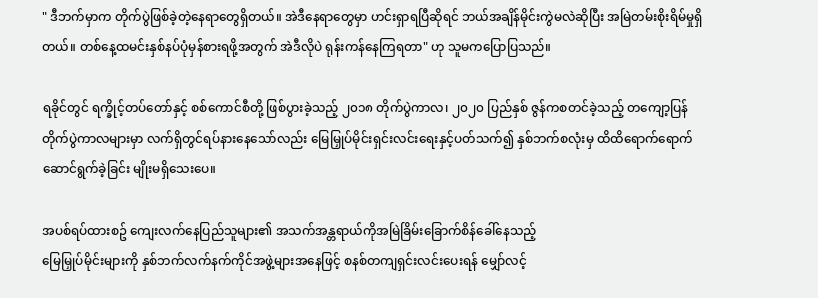" ဒီဘက်မှာက တိုက်ပွဲဖြစ်ခဲ့တဲ့နေရာတွေရှိတယ်။ အဲဒီနေရာတွေမှာ ဟင်းရှာရပြီဆိုရင် ဘယ်အချိန်မိုင်းကွဲမလဲဆိုပြီး အမြဲတမ်းစိုးရိမ်မှုရှိတယ်။ တစ်နေ့ထမင်းနှစ်နပ်ပုံမှန်စားရဖို့အတွက် အဲဒီလိုပဲ ရုန်းကန်နေကြရတာ" ဟု သူမကပြောပြသည်။

ရခိုင်တွင် ရက္ခိုင့်တပ်တော်နှင့် စစ်ကောင်စီတို့ ဖြစ်ပွားခဲ့သည့် ၂၀၁၈ တိုက်ပွဲကာလ၊ ၂၀၂၀ ပြည်နှစ် ဇွန်ကစတင်ခဲ့သည့် တကျော့ပြန်တိုက်ပွဲကာလများမှာ လက်ရှိတွင်ရပ်နားနေသော်လည်း မြေမြှုပ်မိုင်းရှင်းလင်းရေးနှင့်ပတ်သက်၍ နှစ်ဘက်စလုံးမှ ထိထိရောက်ရောက်ဆောင်ရွက်ခဲ့ခြင်း မျိုးမရှိသေးပေ။

အပစ်ရပ်ထားစဥ် ကျေးလက်နေပြည်သူများ၏ အသက်အန္တရာယ်ကိုအမြဲခြိမ်းခြောက်စိန်ခေါ်နေသည့်
မြေမြှုပ်မိုင်းများကို နှစ်ဘက်လက်နက်ကိုင်အဖွဲ့များအနေဖြင့် စနစ်တကျရှင်းလင်းပေးရန် မျှော်လင့်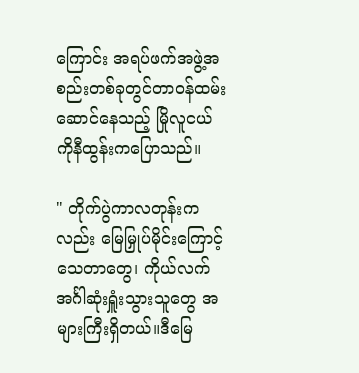ကြောင်း အရပ်ဖက်အဖွဲ့အစည်းတစ်ခုတွင်တာဝန်ထမ်းဆောင်နေသည့် မြိုလူငယ် ကိုနီထွန်းကပြောသည်။

" တိုက်ပွဲကာလတုန်းကလည်း မြေမြှုပ်မိုင်းကြောင့် သေတာတွေ၊ ကိုယ်လက်အင်္ဂါဆုံးရှူံးသွားသူတွေ အများကြီးရှိတယ်။ဒီမြေ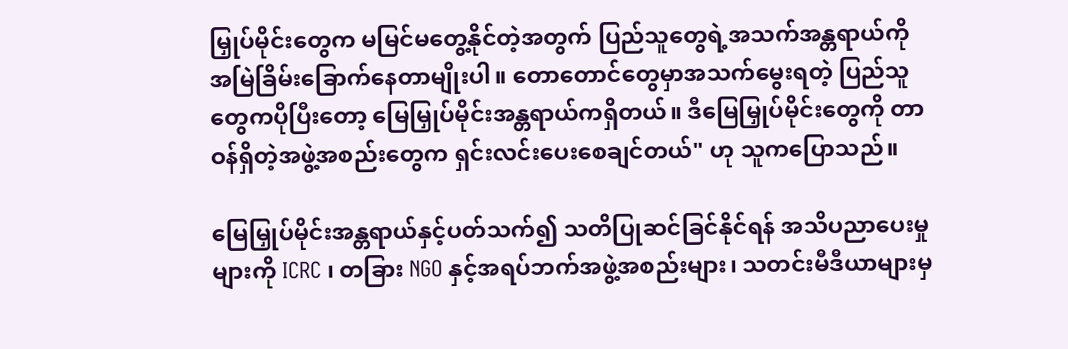မြှုပ်မိုင်းတွေက မမြင်မတွေ့နိုင်တဲ့အတွက် ပြည်သူတွေရဲ့အသက်အန္တရာယ်ကို အမြဲခြိမ်းခြောက်နေတာမျိုးပါ။ တောတောင်တွေမှာအသက်မွေးရတဲ့ ပြည်သူတွေကပိုပြီးတော့ မြေမြှုပ်မိုင်းအန္တရာယ်ကရှိတယ်။ ဒီမြေမြှုပ်မိုင်းတွေကို တာဝန်ရှိတဲ့အဖွဲ့အစည်းတွေက ရှင်းလင်းပေးစေချင်တယ်" ဟု သူကပြောသည်။

မြေမြှုပ်မိုင်းအန္တရာယ်နှင့်ပတ်သက်၍ သတိပြုဆင်ခြင်နိုင်ရန် အသိပညာပေးမှုများကို ICRC ၊ တခြား NGO နှင့်အရပ်ဘက်အဖွဲ့အစည်းများ၊ သတင်းမီဒီယာများမှ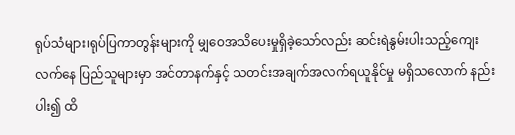ရုပ်သံများ၊ရုပ်ပြကာတွန်းများကို မျှဝေအသိပေးမှုရှိခဲ့သော်လည်း ဆင်းရဲနွမ်းပါးသည့်ကျေးလက်နေ ပြည်သူများမှာ အင်တာနက်နှင့် သတင်းအချက်အလက်ရယူနိုင်မှု မရှိသလောက် နည်းပါး၍ ထိ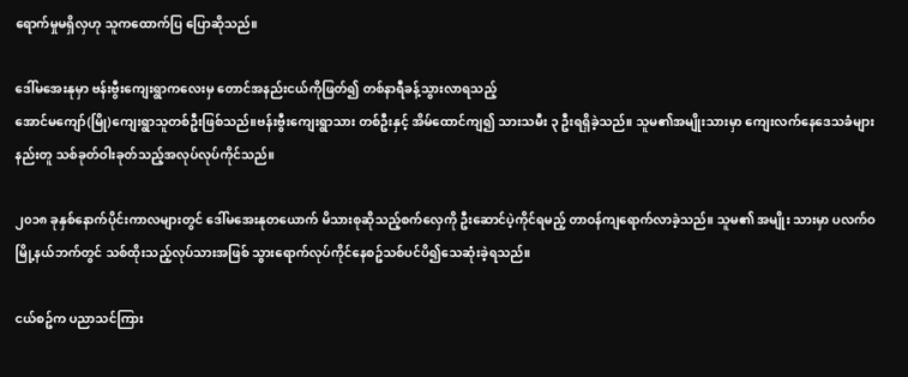ရောက်မှုမရှိလှဟု သူကထောက်ပြ ပြောဆိုသည်။

ဒေါ်မအေးနုမှာ ဗန်းဗွီးကျေးရွာကလေးမှ တောင်အနည်းငယ်ကိုဖြတ်၍ တစ်နာရီခန့်သွားလာရသည့်
အောင်မကျော်(မြို)ကျေးရွာသူတစ်ဦးဖြစ်သည်။ဗန်းဗွီးကျေးရွာသား တစ်ဦးနှင့် အိမ်ထောင်ကျ၍ သားသမီး ၃ ဦးရရှိခဲ့သည်။ သူမ၏အမျိုးသားမှာ ကျေးလက်နေဒေသခံများနည်းတူ သစ်ခုတ်ဝါးခုတ်သည့်အလုပ်လုပ်ကိုင်သည်။

၂၀၁၈ ခုနှစ်နောက်ပိုင်းကာလများတွင် ဒေါ်မအေးနုတယောက် မိသားစုဆိုသည့်စက်လှေကို ဦးဆောင်ပဲ့ကိုင်ရမည့် တာဝန်ကျရောက်လာခဲ့သည်။ သူမ၏ အမျိုး သားမှာ ပလက်ဝမြို့နယ်ဘက်တွင် သစ်ထိုးသည့်လုပ်သားအဖြစ် သွားရောက်လုပ်ကိုင်နေစဥ်သစ်ပင်ပိ၍သေဆုံးခဲ့ရသည်။

ငယ်စဥ်က ပညာသင်ကြား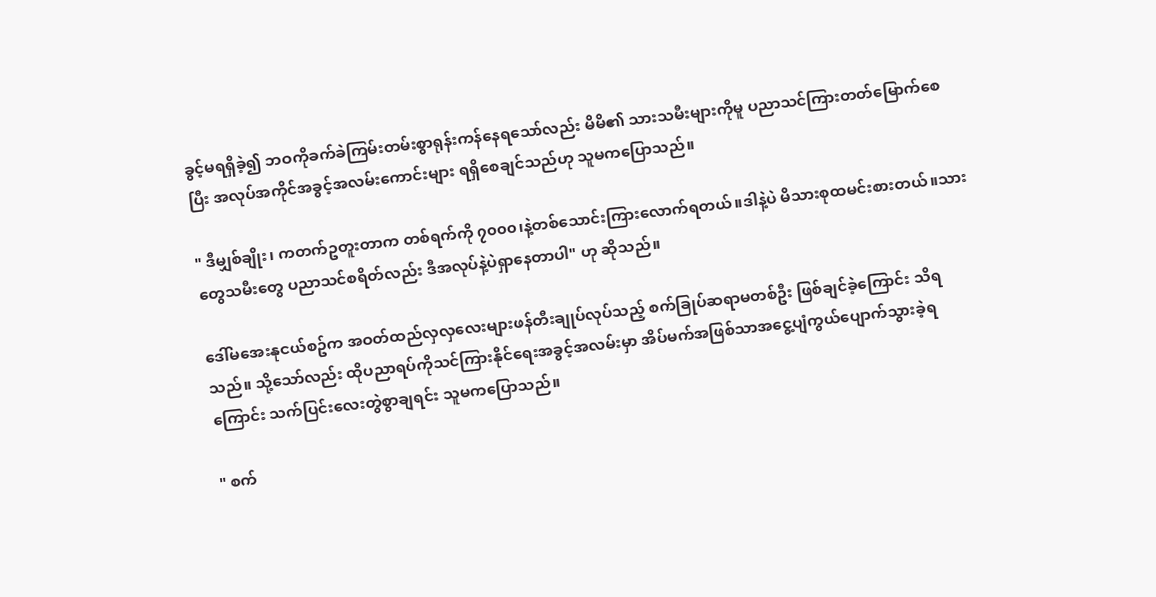ခွင့်မရရှိခဲ့၍ ဘဝကိုခက်ခဲကြမ်းတမ်းစွာရုန်းကန်နေရသော်လည်း မိမိ၏ သားသမီးများကိုမူ ပညာသင်ကြားတတ်မြောက်စေပြီး အလုပ်အကိုင်အခွင့်အလမ်းကောင်းများ ရရှိစေချင်သည်ဟု သူမကပြောသည်။

" ဒီမျှစ်ချိုး၊ ကတက်ဥတူးတာက တစ်ရက်ကို ၇၀၀၀၊နဲ့တစ်သောင်းကြားလောက်ရတယ်။ဒါနဲ့ပဲ မိသားစုထမင်းစားတယ်။သားတွေသမီးတွေ ပညာသင်စရိတ်လည်း ဒီအလုပ်နဲ့ပဲရှာနေတာပါ" ဟု ဆိုသည်။

ဒေါ်မအေးနုငယ်စဥ်က အဝတ်ထည်လှလှလေးများဖန်တီးချုပ်လုပ်သည့် စက်ခြုပ်ဆရာမတစ်ဦး ဖြစ်ချင်ခဲ့ကြောင်း သိရသည်။ သို့သော်လည်း ထိုပညာရပ်ကိုသင်ကြားနိုင်ရေးအခွင့်အလမ်းမှာ အိပ်မက်အဖြစ်သာအငွေ့ပျံကွယ်ပျောက်သွားခဲ့ရကြောင်း သက်ပြင်းလေးတွဲစွာချရင်း သူမကပြောသည်။

" စက်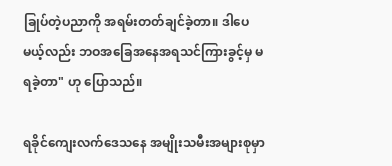ခြုပ်တဲ့ပညာကို အရမ်းတတ်ချင်ခဲ့တာ။ ဒါပေမယ့်လည်း ဘဝအခြေအနေအရသင်ကြားခွင့်မှ မရခဲ့တာ" ဟု ပြောသည်။

ရခိုင်ကျေးလက်ဒေသနေ အမျိုးသမီးအများစုမှာ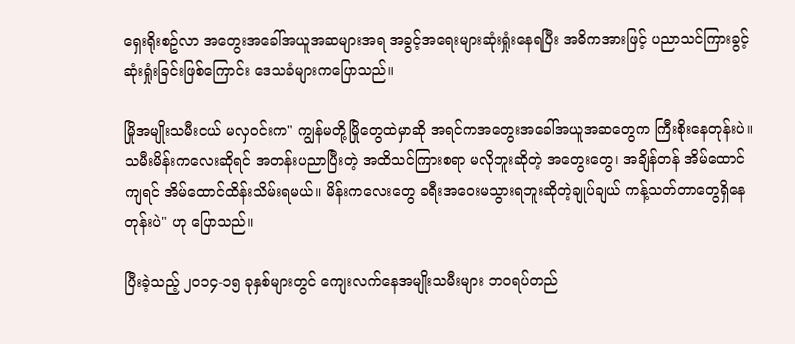ရှေးရိုးစဥ်လာ အတွေးအခေါ်အယူအဆများအရ အခွင့်အရေးများဆုံးရှုံးနေရပြီး အဓိကအားဖြင့် ပညာသင်ကြားခွင့်ဆုံးရှုံးခြင်းဖြစ်ကြောင်း ဒေသခံများကပြောသည်။

မြိုအမျိုးသမီးငယ် မလှဝင်းက" ကျွန်မတို့မြိုတွေထဲမှာဆို အရင်ကအတွေးအခေါ်အယူအဆတွေက ကြီးစိုးနေတုန်းပဲ။ သမီးမိန်းကလေးဆိုရင် အတန်းပညာပြီးတဲ့ အထိသင်ကြားစရာ မလိုဘူးဆိုတဲ့ အတွေးတွေ၊ အချိန်တန် အိမ်ထောင်ကျရင် အိမ်ထောင်ထိန်းသိမ်းရမယ်။ မိန်းကလေးတွေ ခရီးအဝေးမသွားရဘူးဆိုတဲ့ချုပ်ချယ် ကန့်သတ်တာတွေရှိနေတုန်းပဲ" ဟု ပြောသည်။

ပြီးခဲ့သည့် ၂၀၁၄-၁၅ ခုနှစ်များတွင် ကျေးလက်နေအမျိုးသမီးများ ဘဝရပ်တည်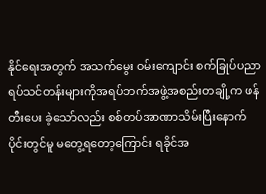နိုင်ရေးအတွက် အသက်မွေး ဝမ်းကျောင်း စက်ခြုပ်ပညာရပ်သင်တန်းများကိုအရပ်ဘက်အဖွဲ့အစည်းတချို့က ဖန်တီးပေး ခဲ့သော်လည်း စစ်တပ်အာဏာသိမ်းပြီးနောက်ပိုင်းတွင်မူ မတွေ့ရတော့ကြောင်း ရခိုင်အ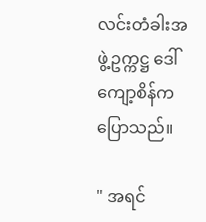လင်းတံခါးအဖွဲ့ဥက္ကဋ္ဌ ဒေါ်ကျော့စိန်က ပြောသည်။

" အရင်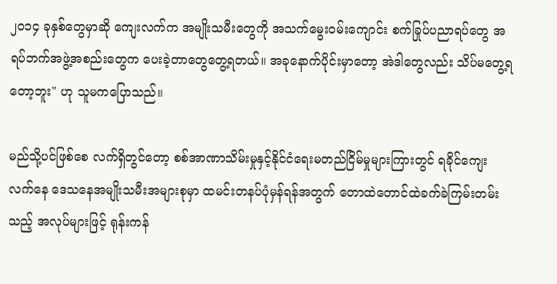၂၀၁၄ ခုနှစ်တွေမှာဆို ကျေးလက်က အမျိုးသမီးတွေကို အသက်မွေးဝမ်းကျောင်း စက်ခြုပ်ပညာရပ်တွေ အရပ်ဘက်အဖွဲ့အစည်းတွေက ပေးခဲ့တာတွေတွေ့ရတယ်။ အခုနောက်ပိုင်းမှာတော့ အဲဒါတွေလည်း သိပ်မတွေ့ရတော့ဘူး" ဟု သူမကပြောသည်။

မည်သို့ပင်ဖြစ်စေ လက်ရှိတွင်တော့ စစ်အာဏာသိမ်းမှုနှင့်နိုင်ငံရေးမတည်ငြိမ်မှုများကြားတွင် ရခိုင်ကျေးလက်နေ ဒေသနေအမျိုးသမီးအများစုမှာ ထမင်းတနပ်ပုံမှန်ရန်အတွက် တောထဲတောင်ထဲခက်ခဲကြမ်းတမ်းသည့် အလုပ်များဖြင့် ရုန်းကန်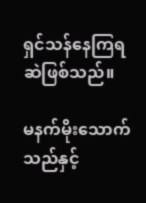ရှင်သန်နေကြရဆဲဖြစ်သည်။

မနက်မိုးသောက်သည်နှင့်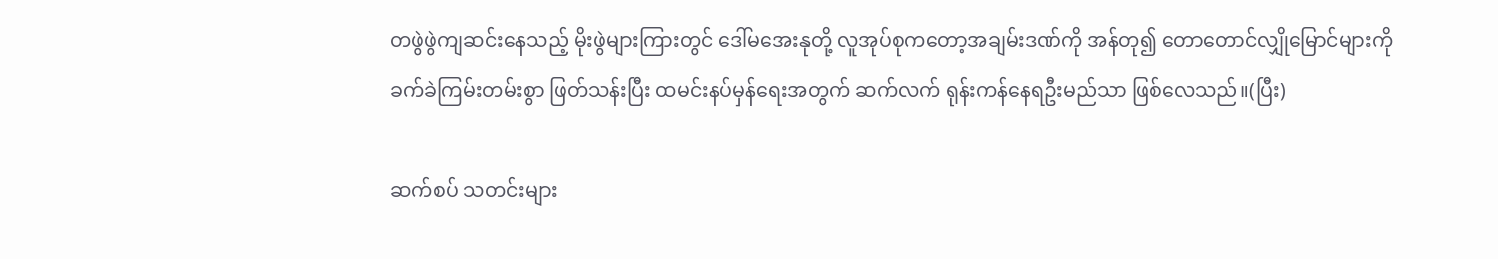တဖွဲဖွဲကျဆင်းနေသည့် မိုးဖွဲများကြားတွင် ဒေါ်မအေးနုတို့ လူအုပ်စုကတော့အချမ်းဒဏ်ကို အန်တု၍ တောတောင်လျှိုမြောင်များကို ခက်ခဲကြမ်းတမ်းစွာ ဖြတ်သန်းပြီး ထမင်းနပ်မှန်ရေးအတွက် ဆက်လက် ရုန်းကန်နေရဦးမည်သာ ဖြစ်လေသည်။(ပြီး)

ဆက်စပ် သတင်းများ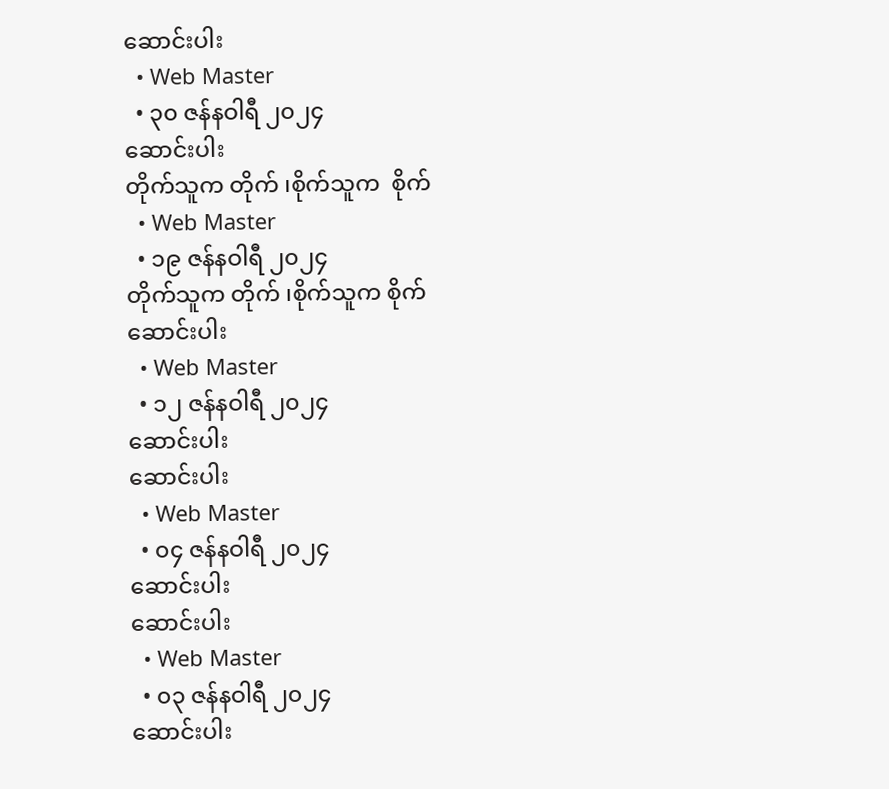ဆောင်းပါး
  • Web Master
  • ၃၀ ဇန်နဝါရီ ၂၀၂၄
ဆောင်းပါး
တိုက်သူက တိုက် ၊စိုက်သူက  စိုက်
  • Web Master
  • ၁၉ ဇန်နဝါရီ ၂၀၂၄
တိုက်သူက တိုက် ၊စိုက်သူက စိုက်
ဆောင်းပါး
  • Web Master
  • ၁၂ ဇန်နဝါရီ ၂၀၂၄
ဆောင်းပါး
ဆောင်းပါး
  • Web Master
  • ၀၄ ဇန်နဝါရီ ၂၀၂၄
ဆောင်းပါး
ဆောင်းပါး
  • Web Master
  • ၀၃ ဇန်နဝါရီ ၂၀၂၄
ဆောင်းပါး